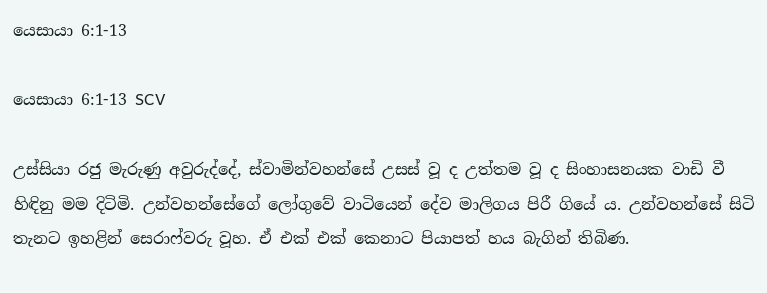යෙසායා 6:1-13

යෙසායා 6:1-13 SCV

උස්සියා රජු මැරුණු අවුරුද්දේ, ස්වාමින්වහන්සේ උසස් වූ ද උත්තම වූ ද සිංහාසනයක වාඩි වී හිඳිනු මම දිටිමි. උන්වහන්සේගේ ලෝගුවේ වාටියෙන් දේව මාලිගය පිරී ගියේ ය. උන්වහන්සේ සිටි තැනට ඉහළින් සෙරාෆ්වරු වූහ. ඒ එක් එක් කෙනාට පියාපත් හය බැගින් තිබිණ.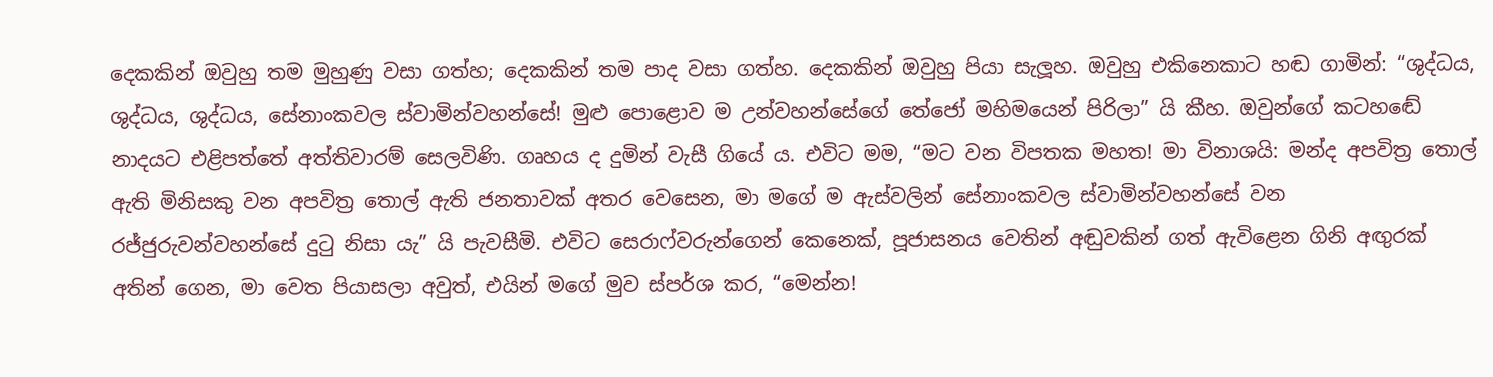දෙකකින් ඔවුහු තම මුහුණු වසා ගත්හ; දෙකකින් තම පාද වසා ගත්හ. දෙකකින් ඔවුහු පියා සැලූහ. ඔවුහු එකිනෙකාට හඬ ගාමින්: “ශුද්ධය, ශුද්ධය, ශුද්ධය, සේනාංකවල ස්වාමින්වහන්සේ! මුළු පොළොව ම උන්වහන්සේගේ තේජෝ මහිමයෙන් පිරිලා” යි කීහ. ඔවුන්ගේ කටහඬේ නාදයට එළිපත්තේ අත්තිවාරම් සෙලවිණි. ගෘහය ද දුමින් වැසී ගියේ ය. එවිට මම, “මට වන විපතක මහත! මා විනාශයි: මන්ද අපවිත්‍ර තොල් ඇති මිනිසකු වන අපවිත්‍ර තොල් ඇති ජනතාවක් අතර වෙසෙන, මා මගේ ම ඇස්වලින් සේනාංකවල ස්වාමින්වහන්සේ වන රජ්ජුරුවන්වහන්සේ දුටු නිසා යැ” යි පැවසීමි. එවිට සෙරාෆ්වරුන්ගෙන් කෙනෙක්, පූජාසනය වෙතින් අඬුවකින් ගත් ඇවිළෙන ගිනි අඟුරක් අතින් ගෙන, මා වෙත පියාසලා අවුත්, එයින් මගේ මුව ස්පර්ශ කර, “මෙන්න!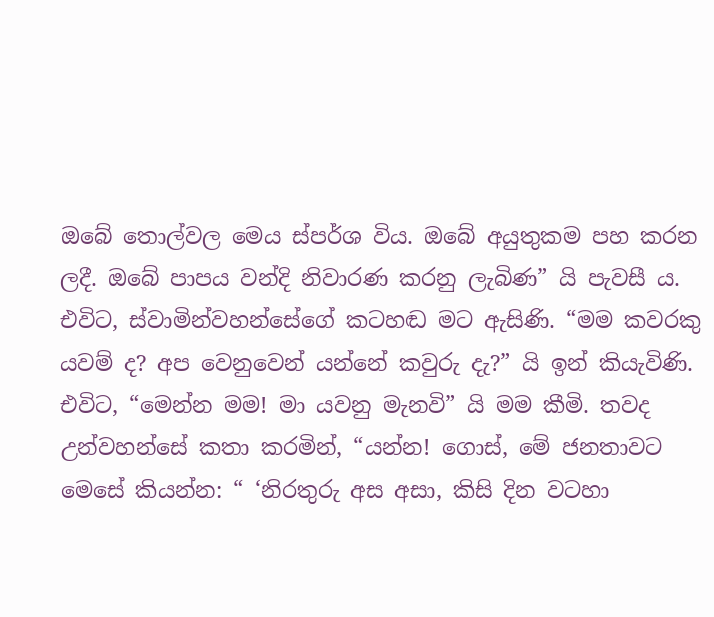ඔබේ තොල්වල මෙය ස්පර්ශ විය. ඔබේ අයුතුකම පහ කරන ලදී. ඔබේ පාපය වන්දි නිවාරණ කරනු ලැබිණ” යි පැවසී ය. එවිට, ස්වාමින්වහන්සේගේ කටහඬ මට ඇසිණි. “මම කවරකු යවම් ද? අප වෙනුවෙන් යන්නේ කවුරු දැ?” යි ඉන් කියැවිණි. එවිට, “මෙන්න මම! මා යවනු මැනවි” යි මම කීමි. තවද උන්වහන්සේ කතා කරමින්, “යන්න! ගොස්, මේ ජනතාවට මෙසේ කියන්න: “ ‘නිරතුරු අස අසා, කිසි දින වටහා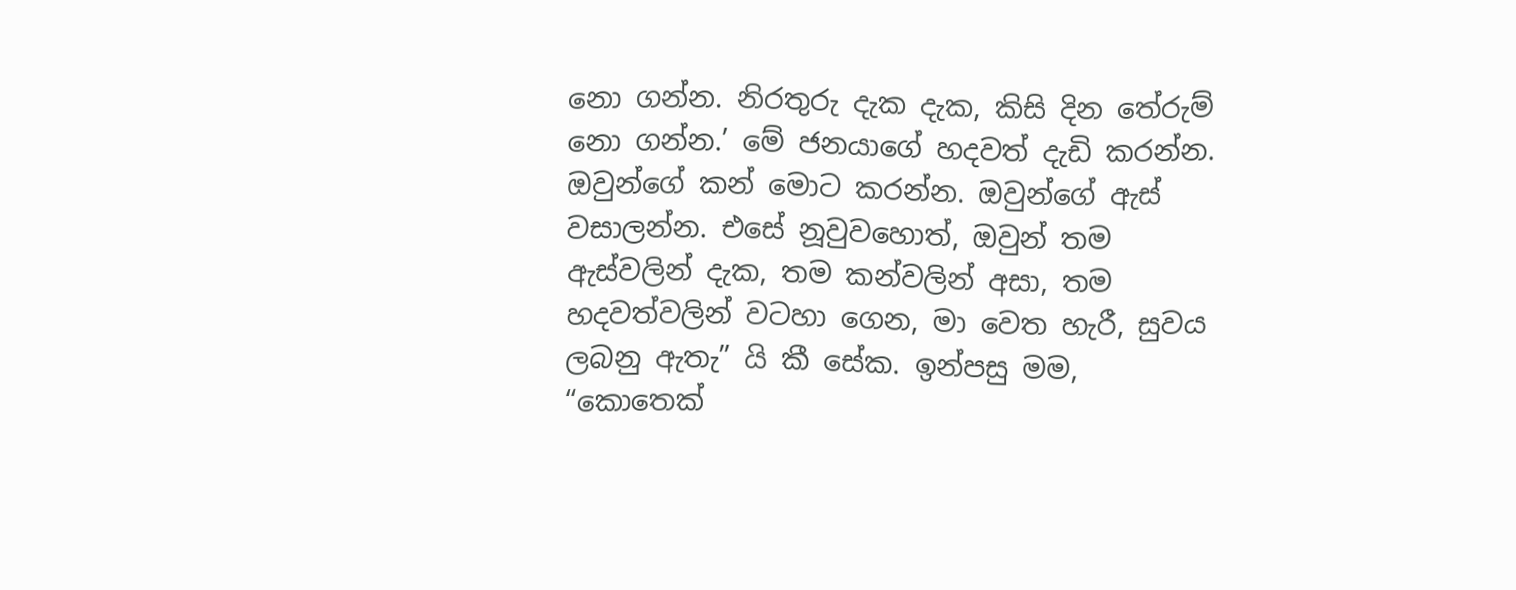නො ගන්න. නිරතුරු දැක දැක, කිසි දින තේරුම් නො ගන්න.’ මේ ජනයාගේ හදවත් දැඩි කරන්න. ඔවුන්ගේ කන් මොට කරන්න. ඔවුන්ගේ ඇස් වසාලන්න. එසේ නූවුවහොත්, ඔවුන් තම ඇස්වලින් දැක, තම කන්වලින් අසා, තම හදවත්වලින් වටහා ගෙන, මා වෙත හැරී, සුවය ලබනු ඇතැ” යි කී සේක. ඉන්පසු මම, “කොතෙක්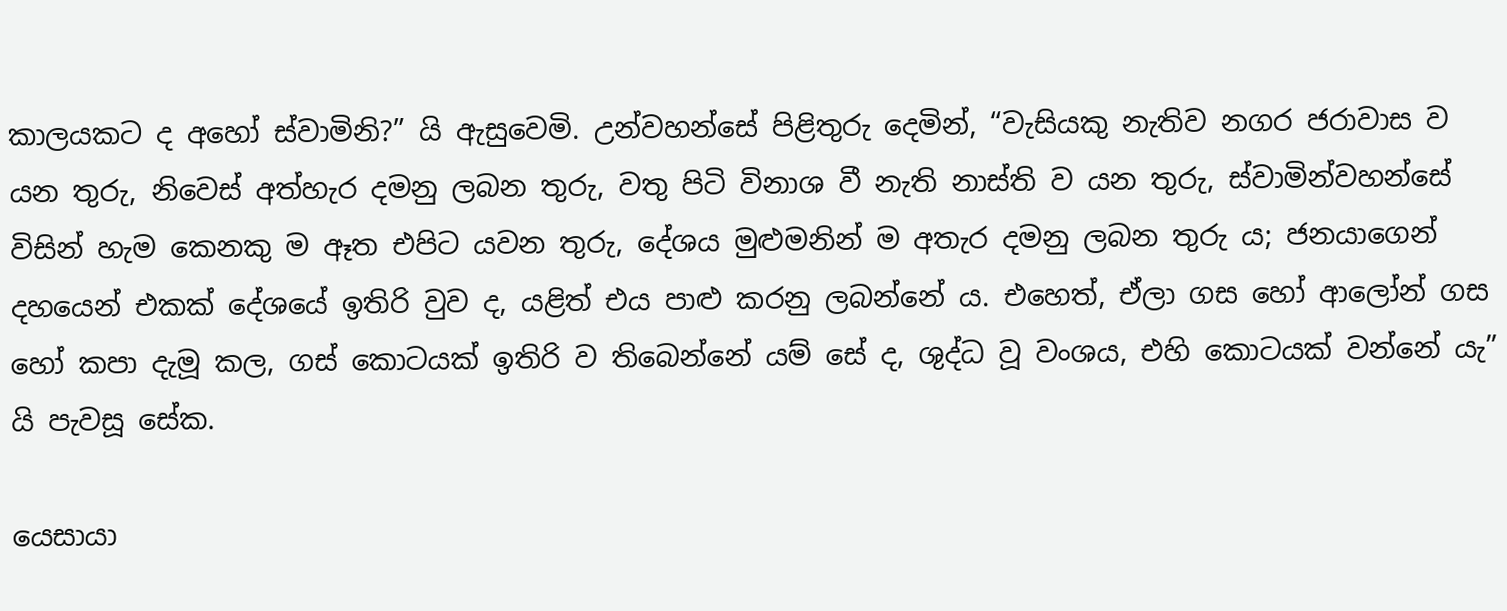කාලයකට ද අහෝ ස්වාමිනි?” යි ඇසුවෙමි. උන්වහන්සේ පිළිතුරු දෙමින්, “වැසියකු නැතිව නගර ජරාවාස ව යන තුරු, නිවෙස් අත්හැර දමනු ලබන තුරු, වතු පිටි විනාශ වී නැති නාස්ති ව යන තුරු, ස්වාමින්වහන්සේ විසින් හැම කෙනකු ම ඈත එපිට යවන තුරු, දේශය මුළුමනින් ම අතැර දමනු ලබන තුරු ය; ජනයාගෙන් දහයෙන් එකක් දේශයේ ඉතිරි වුව ද, යළිත් එය පාළු කරනු ලබන්නේ ය. එහෙත්, ඒලා ගස හෝ ආලෝන් ගස හෝ කපා දැමූ කල, ගස් කොටයක් ඉතිරි ව තිබෙන්නේ යම් සේ ද, ශුද්ධ වූ වංශය, එහි කොටයක් වන්නේ යැ” යි පැවසූ සේක.

යෙසායා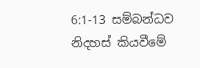6:1-13 සම්බන්ධව නිදහස් කියවීමේ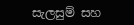සැලසුම් සහ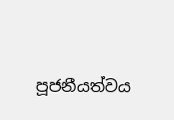පූජනීයත්වය